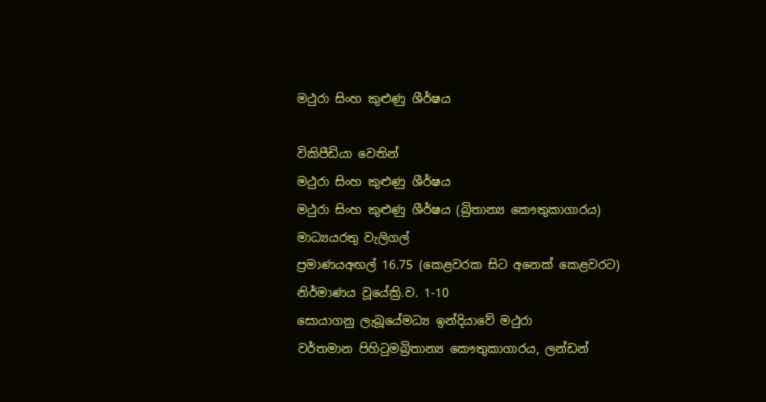මථුරා සිංහ කුළුණු ශීර්ෂය

විකිපීඩියා වෙතින්
මථුරා සිංහ කුළුණු ශීර්ෂය
මථුරා සිංහ කුළුණු ශීර්ෂය (බ්‍රිතාන්‍ය කෞතුකාගාරය)
මාධ්‍යයරතු වැලිගල්
ප්‍රමාණයඅඟල් 16.75 (කෙළවරක සිට අනෙක් කෙළවරට)
නිර්මාණය වූයේක්‍රි.ව. 1-10
සොයාගනු ලැබූයේමධ්‍ය ඉන්දියාවේ මථුරා
වර්තමාන පිහිටුමබ්‍රිතාන්‍ය කෞතුකාගාරය, ලන්ඩන්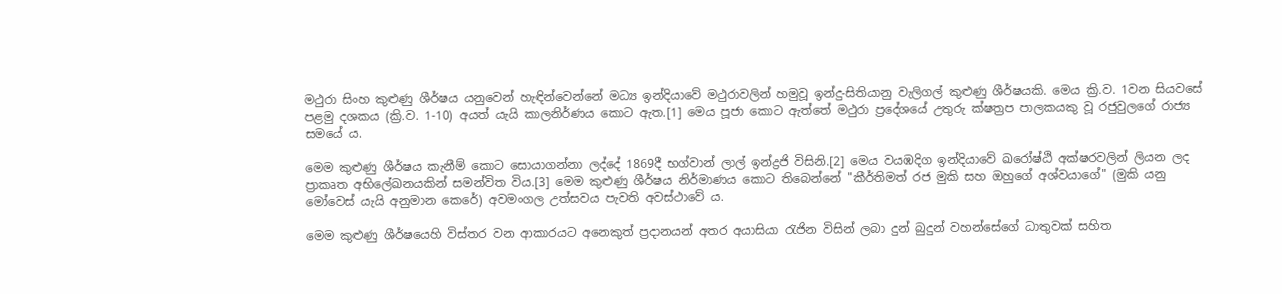මථුරා සිංහ කුළුණු ශීර්ෂය යනුවෙන් හැඳින්වෙන්නේ මධ්‍ය ඉන්දියාවේ මථුරාවලින් හමුවූ ඉන්දු-සිතියානු වැලිගල් කුළුණු ශීර්ෂයකි. මෙය ක්‍රි.ව. 1වන සියවසේ පළමු දශකය (ක්‍රි.ව. 1-10) අයත් යැයි කාලනිර්ණය කොට ඇත.[1] මෙය පූජා කොට ඇත්තේ මථුරා ප්‍රදේශයේ උතුරු ක්ෂත්‍රප පාලකයකු වූ රජුවුලගේ රාජ්‍ය සමයේ ය.

මෙම කුළුණු ශීර්ෂය කැනීම් කොට සොයාගන්නා ලද්දේ 1869දී භග්වාන් ලාල් ඉන්ද්‍රජි විසිනි.[2] මෙය වයඹදිග ඉන්දියාවේ ඛරෝෂ්ඨි අක්ෂරවලින් ලියන ලද ප්‍රාකෘත අභිලේඛනයකින් සමන්විත විය.[3] මෙම කුළුණු ශීර්ෂය නිර්මාණය කොට තිබෙන්නේ "කීර්තිමත් රජ මුකි සහ ඔහුගේ අශ්වයාගේ" (මුකි යනු මෝවෙස් යැයි අනුමාන කෙරේ) අවමංගල උත්සවය පැවති අවස්ථාවේ ය.

මෙම කුළුණු ශීර්ෂයෙහි විස්තර වන ආකාරයට අනෙකුත් ප්‍රදානයන් අතර අයාසියා රැජින විසින් ලබා දුන් බුදුන් වහන්සේගේ ධාතුවක් සහිත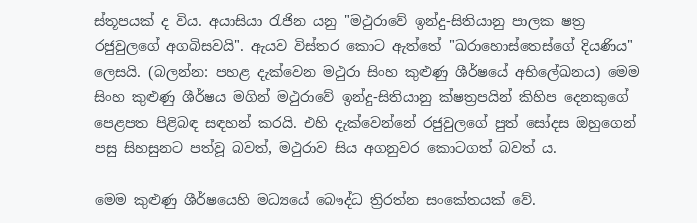ස්තූපයක් ද විය. අයාසියා රැජින යනු "මථුරාවේ ඉන්දු-සිතියානු පාලක ෂත්‍ර රජුවුලගේ අගබිසවයි". ඇයව විස්තර කොට ඇත්තේ "ඛරාහොස්තෙස්ගේ දියණිය" ලෙසයි. (බලන්න: පහළ දැක්වෙන මථුරා සිංහ කුළුණු ශීර්ෂයේ අභිලේඛනය) මෙම සිංහ කුළුණු ශීර්ෂය මගින් මථුරාවේ ඉන්දු-සිතියානු ක්ෂත්‍රපයින් කිහිප දෙනකුගේ පෙළපත පිළිබඳ සඳහන් කරයි. එහි දැක්වෙන්නේ රජුවුලගේ පුත් සෝදස ඔහුගෙන් පසු සිහසුනට පත්වූ බවත්, මථුරාව සිය අගනුවර කොටගත් බවත් ය.

මෙම කුළුණු ශීර්ෂයෙහි මධ්‍යයේ බෞද්ධ ත්‍රිරත්න සංකේතයක් වේ.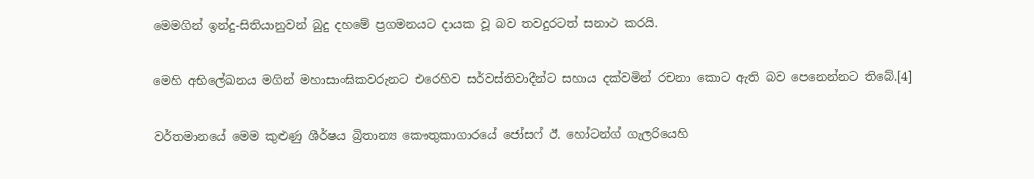මෙමගින් ඉන්දු-සිතියානුවන් බුදු දහමේ ප්‍රගමනයට දායක වූ බව තවදුරටත් සනාථ කරයි.

මෙහි අභිලේඛනය මගින් මහාසාංඝිකවරුනට එරෙහිව සර්වස්තිවාදීන්ට සහාය දක්වමින් රචනා කොට ඇති බව පෙනෙන්නට තිබේ.[4]

වර්තමානයේ මෙම කුළුණු ශීර්ෂය බ්‍රිතාන්‍ය කෞතුකාගාරයේ ජෝසෆ් ඊ. හෝටන්ග් ගැලරියෙහි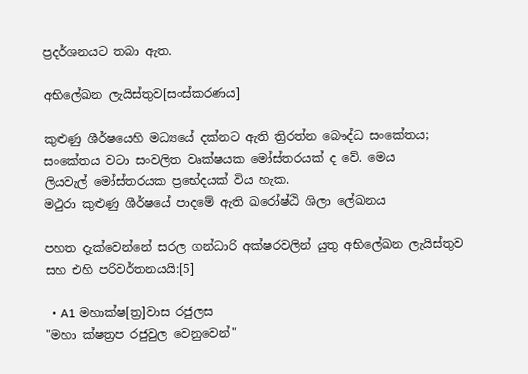ප්‍රදර්ශනයට තබා ඇත.

අභිලේඛන ලැයිස්තුව[සංස්කරණය]

කුළුණු ශීර්ෂයෙහි මධ්‍යයේ දක්නට ඇති ත්‍රිරත්න බෞද්ධ සංකේතය; සංකේතය වටා සංවලිත වෘක්ෂයක මෝස්තරයක් ද වේ. මෙය ලියවැල් ‍මෝස්තරයක ප්‍රභේදයක් විය හැක.
මථුරා කුළුණු ශීර්ෂයේ පාදමේ ඇති ඛරෝෂ්ඨි ශිලා ලේඛනය

පහත දැක්වෙන්නේ සරල ගන්ධාරි අක්ෂරවලින් යුතු අභිලේඛන ලැයිස්තුව සහ එහි පරිවර්තනයයි:[5]

  • A1 මහාක්ෂ[ත්‍ර]වාස රජුලස
"මහා ක්ෂත්‍රප රජුවුල වෙනුවෙන්"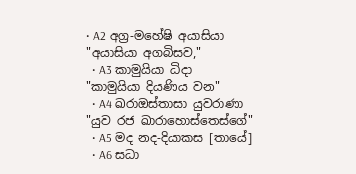• A2 අග්‍ර-මහේෂි අයාසියා
"අයාසියා අගබිසව,"
  • A3 කාමුයියා ධිදා
"කාමුයියා දියණිය වන"
  • A4 ඛරාඔස්තාසා යුවරාණා
"යුව රජ ඛාරාහොස්තෙස්ගේ"
  • A5 මද නද-දියාකස [තායේ]
  • A6 සධා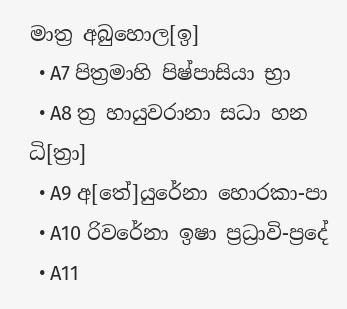මාත්‍ර අබුහොල[ඉ]
  • A7 පිත්‍රමාහි පිෂ්පාසියා භ්‍රා
  • A8 ත්‍ර හායුවරානා සධා හන ධි[ත්‍රා]
  • A9 අ[තේ]යුරේනා හොරකා-පා
  • A10 රිවරේනා ඉෂා ප්‍රධ්‍රාවි-ප්‍රදේ
  • A11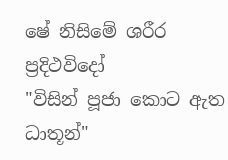ෂේ නිසිමේ ශරීර ප්‍රදිථවිදෝ
"විසින් පූජා කොට ඇත ධාතූන්"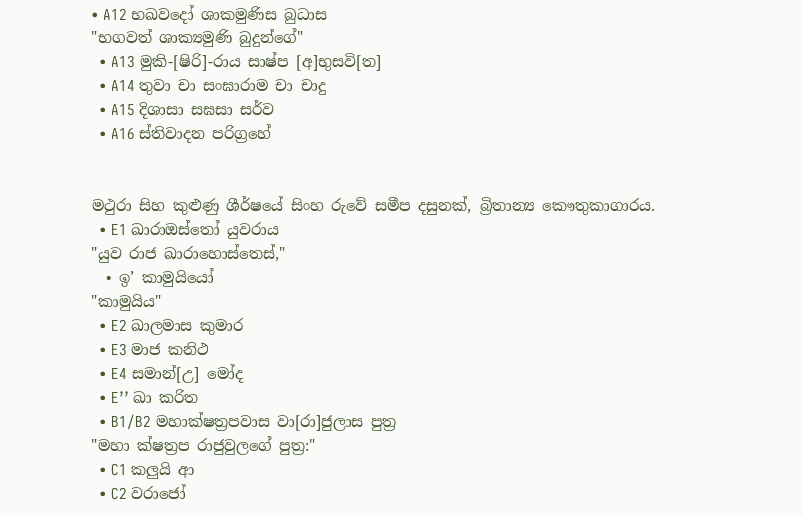• A12 භඛවදෝ ශාකමුණිස බුධාස
"භගවත් ශාක්‍යමුණි බුදුන්ගේ"
  • A13 මුකි-[ෂිරි]-රාය සාෂ්ප [අ]භුසවි[ත]
  • A14 තුවා චා සංඝාරාම චා චාදු
  • A15 දිශාසා සඝසා සර්ව
  • A16 ස්තිවාදන පරිග්‍රහේ


මථුරා සිහ කුළුණු ශීර්ෂයේ සිංහ රුවේ සමීප දසුනක්, බ්‍රිතාන්‍ය කෞතුකාගාරය.
  • E1 ඛාරාඔස්තෝ යුවරාය
"යුව රාජ ඛාරාහොස්තෙස්,"
  • ඉ’ කාමුයියෝ
"කාමුයිය"
  • E2 ඛාලමාස කුමාර
  • E3 මාජ කනිථ
  • E4 සමාන්[උ] මෝද
  • E’’ ඛා කරිත
  • B1/B2 මහාක්ෂත්‍රපවාස වා[රා]ජුලාස පුත්‍ර
"මහා ක්ෂත්‍රප රාජුවුලගේ පුත්‍ර:"
  • C1 කලුයි ආ
  • C2 වරාජෝ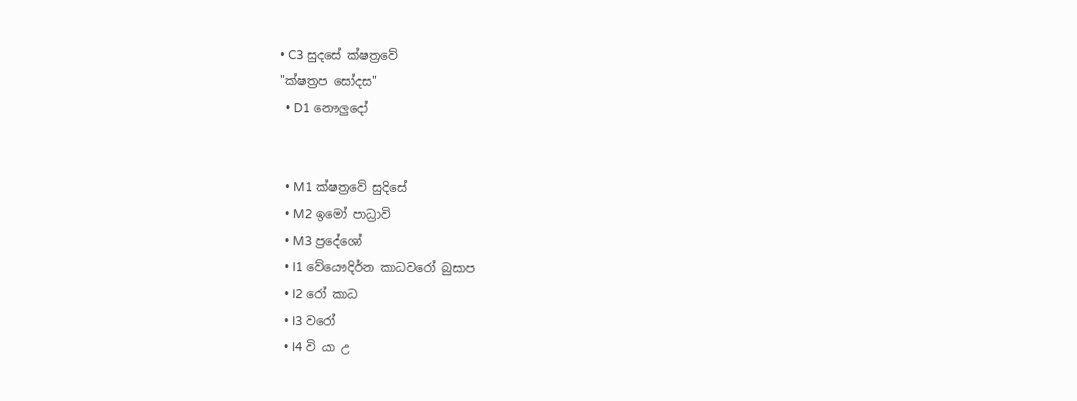• C3 සුදසේ ක්ෂත්‍රවේ
"ක්ෂත්‍රප සෝදස"
  • D1 නෞලුදෝ


  • M1 ක්ෂත්‍රවේ සුදිසේ
  • M2 ඉමෝ පාධ්‍රාවි
  • M3 ප්‍රදේශෝ
  • I1 වේයෞදිර්න කාධවරෝ බුසාප
  • I2 රෝ කාධ
  • I3 වරෝ
  • I4 වි යා උ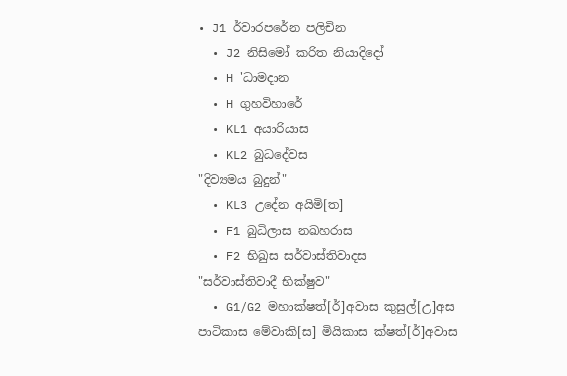• J1 ර්වාරපරේන පලිචින
  • J2 නිසිමෝ කරිත නියාදිදෝ
  • H 'ධාමදාන
  • H ගුහවිහාරේ
  • KL1 අයාරියාස
  • KL2 බුධදේවස
"දිව්‍යමය බුදුන්"
  • KL3 උදේන අයිමි[ත]
  • F1 බුධිලාස නඛහරාස
  • F2 භිඛුස සර්වාස්තිවාදස
"සර්වාස්තිවාදී භික්ෂුව"
  • G1/G2 මහාක්ෂත්[ර්]අවාස කුසුල්[උ]අස පාටිකාස මේවාකි[ස] මියිකාස ක්ෂත්[ර්]අවාස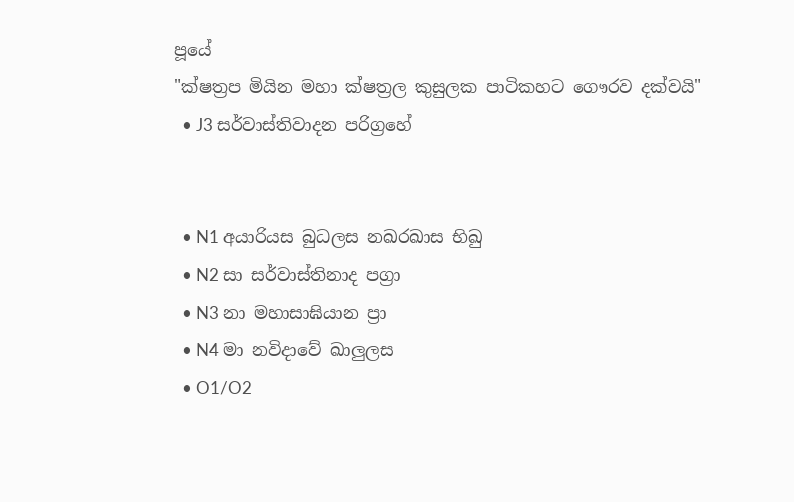පූයේ
"ක්ෂත්‍රප මියින මහා ක්ෂත්‍රල කුසුලක පාටිකහට ගෞරව දක්වයි"
  • J3 සර්වාස්තිවාදන පරිග්‍රහේ


  • N1 අයාරියස බුධලස නඛරඛාස භිඛු
  • N2 සා සර්වාස්තිනාද පග්‍රා
  • N3 නා මහාසාඝියාන ප්‍රා
  • N4 මා නවිදාවේ ඛාලුලස
  • O1/O2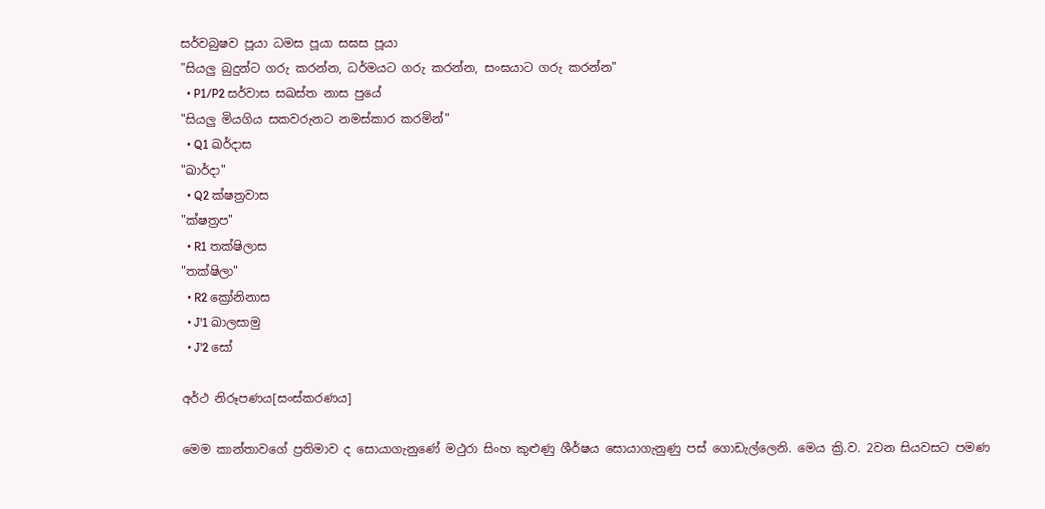සර්වබුෂව පූයා ධමස පූයා සඝස පූයා
"සියලු බුදුන්ට ගරු කරන්න, ධර්මයට ගරු කරන්න, සංඝයාට ගරු කරන්න"
  • P1/P2 සර්වාස සඛස්ත නාස පුයේ
"සියලු මියගිය සකවරුනට නමස්කාර කරමින්"
  • Q1 ඛර්දාස
"ඛාර්දා"
  • Q2 ක්ෂත්‍රවාස
"ක්ෂත්‍රප"
  • R1 තක්ෂිලාස
"තක්ෂිලා"
  • R2 ක්‍රෝනිනාස
  • J'1 ඛාලසාමු
  • J'2 සෝ

අර්ථ නිරූපණය[සංස්කරණය]

මෙම කාන්තාවගේ ප්‍රතිමාව ද සොයාගැනුණේ මථුරා සිංහ කුළුණු ශීර්ෂය සොයාගැනුණු පස් ගොඩැල්ලෙනි. මෙය ක්‍රි.ව. 2වන සියවසට පමණ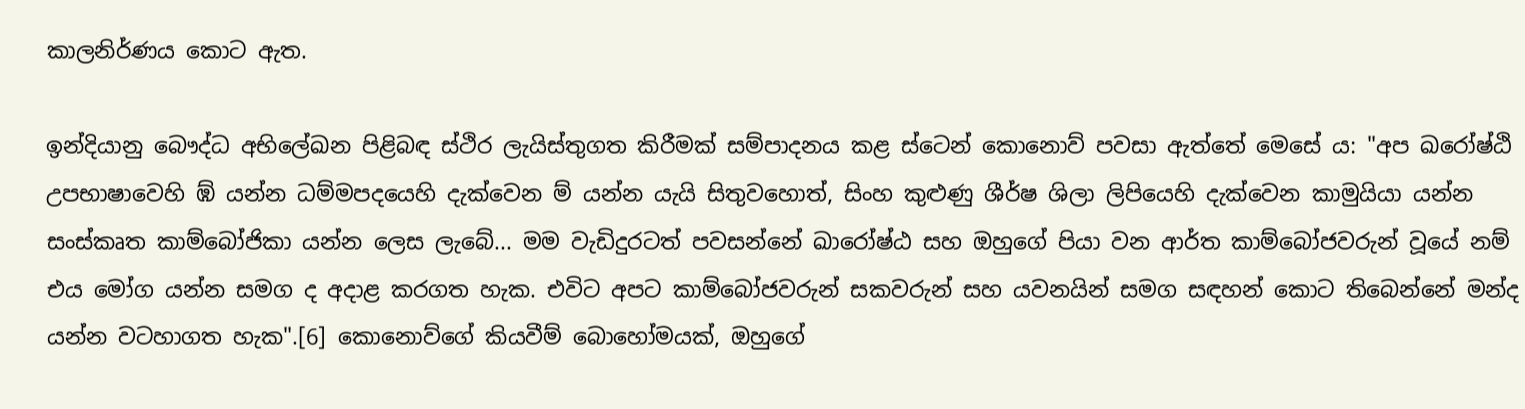කාලනිර්ණය කොට ඇත.

ඉන්දියානු බෞද්ධ අභිලේඛන පිළිබඳ ස්ථිර ලැයිස්තුගත කිරීමක් සම්පාදනය කළ ස්ටෙන් කොනොව් පවසා ඇත්තේ මෙසේ ය: "අප ඛරෝෂ්ඨි උපභාෂාවෙහි ඹ් යන්න ධම්මපදයෙහි දැක්වෙන ම් යන්න යැයි සිතුවහොත්, සිංහ කුළුණු ශීර්ෂ ශිලා ලිපියෙහි දැක්වෙන කාමුයියා යන්න සංස්කෘත කාම්බෝජිකා යන්න ලෙස ලැබේ... මම වැඩිදුරටත් පවසන්නේ ඛාරෝෂ්ඨ සහ ඔහුගේ පියා වන ආර්ත කාම්බෝජවරුන් වූයේ නම් එය මෝග යන්න සමග ද අදාළ කරගත හැක. එවිට අපට කාම්බෝජවරුන් සකවරුන් සහ යවනයින් සමග සඳහන් කොට තිබෙන්නේ මන්ද යන්න වටහාගත හැක".[6] කොනොව්ගේ කියවීම් බොහෝමයක්, ඔහුගේ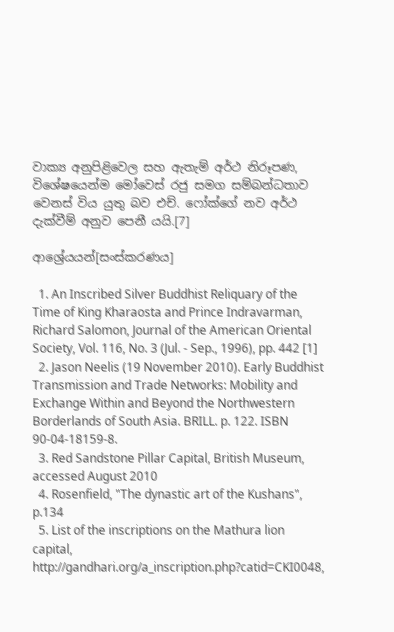වාක්‍ය අනුපිළිවෙල සහ ඇතැම් අර්ථ නිරූපණ, විශේෂයෙන්ම මෝවෙස් රජු සමග සම්බන්ධතාව වෙනස් විය යුතු බව එච්. ෆෝක්ගේ නව අර්ථ දැක්වීම් අනුව පෙනී යයි.[7]

ආශ්‍රේයයන්[සංස්කරණය]

  1. An Inscribed Silver Buddhist Reliquary of the Time of King Kharaosta and Prince Indravarman, Richard Salomon, Journal of the American Oriental Society, Vol. 116, No. 3 (Jul. - Sep., 1996), pp. 442 [1]
  2. Jason Neelis (19 November 2010). Early Buddhist Transmission and Trade Networks: Mobility and Exchange Within and Beyond the Northwestern Borderlands of South Asia. BRILL. p. 122. ISBN 90-04-18159-8.
  3. Red Sandstone Pillar Capital, British Museum, accessed August 2010
  4. Rosenfield, "The dynastic art of the Kushans", p.134
  5. List of the inscriptions on the Mathura lion capital, http://gandhari.org/a_inscription.php?catid=CKI0048,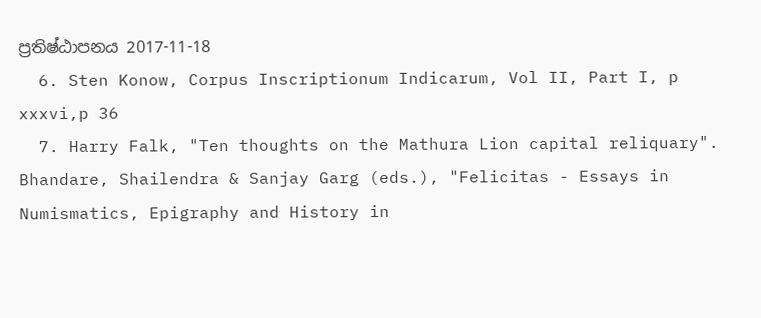ප්‍රතිෂ්ඨාපනය 2017-11-18
  6. Sten Konow, Corpus Inscriptionum Indicarum, Vol II, Part I, p xxxvi,p 36
  7. Harry Falk, "Ten thoughts on the Mathura Lion capital reliquary". Bhandare, Shailendra & Sanjay Garg (eds.), "Felicitas - Essays in Numismatics, Epigraphy and History in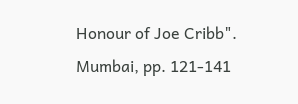Honour of Joe Cribb". Mumbai, pp. 121-141